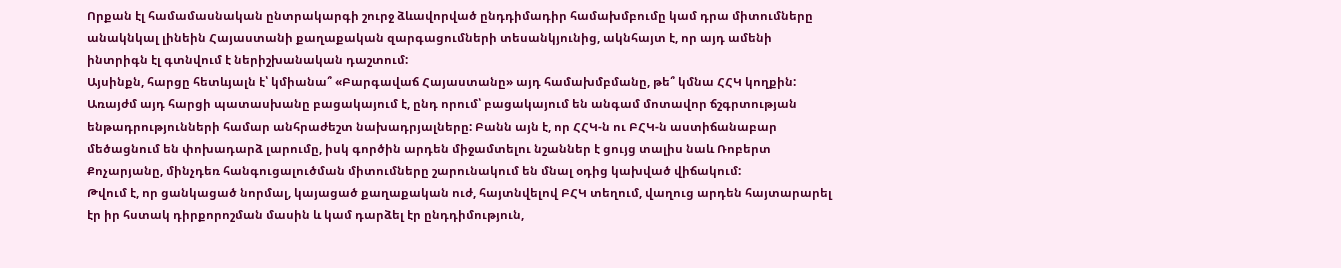Որքան էլ համամասնական ընտրակարգի շուրջ ձևավորված ընդդիմադիր համախմբումը կամ դրա միտումները անակնկալ լինեին Հայաստանի քաղաքական զարգացումների տեսանկյունից, ակնհայտ է, որ այդ ամենի ինտրիգն էլ գտնվում է ներիշխանական դաշտում:
Այսինքն, հարցը հետևյալն է՝ կմիանա՞ «Բարգավաճ Հայաստանը» այդ համախմբմանը, թե՞ կմնա ՀՀԿ կողքին: Առայժմ այդ հարցի պատասխանը բացակայում է, ընդ որում՝ բացակայում են անգամ մոտավոր ճշգրտության ենթադրությունների համար անհրաժեշտ նախադրյալները: Բանն այն է, որ ՀՀԿ-ն ու ԲՀԿ-ն աստիճանաբար մեծացնում են փոխադարձ լարումը, իսկ գործին արդեն միջամտելու նշաններ է ցույց տալիս նաև Ռոբերտ Քոչարյանը, մինչդեռ հանգուցալուծման միտումները շարունակում են մնալ օդից կախված վիճակում:
Թվում է, որ ցանկացած նորմալ, կայացած քաղաքական ուժ, հայտնվելով ԲՀԿ տեղում, վաղուց արդեն հայտարարել էր իր հստակ դիրքորոշման մասին և կամ դարձել էր ընդդիմություն,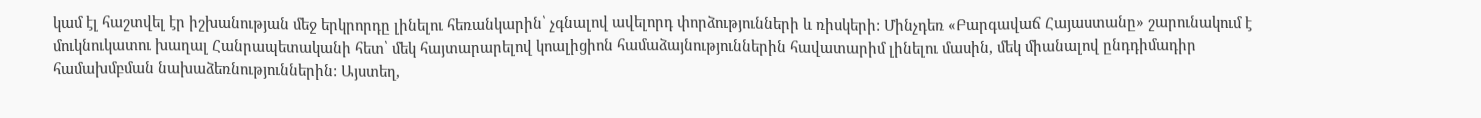կամ էլ հաշտվել էր իշխանության մեջ երկրորդը լինելու հեռանկարին՝ չգնալով ավելորդ փորձությունների և ռիսկերի: Մինչդեռ «Բարգավաճ Հայաստանը» շարունակում է մուկնուկատու խաղալ Հանրապետականի հետ՝ մեկ հայտարարելով կոալիցիոն համաձայնություններին հավատարիմ լինելու մասին, մեկ միանալով ընդդիմադիր համախմբման նախաձեռնություններին: Այստեղ,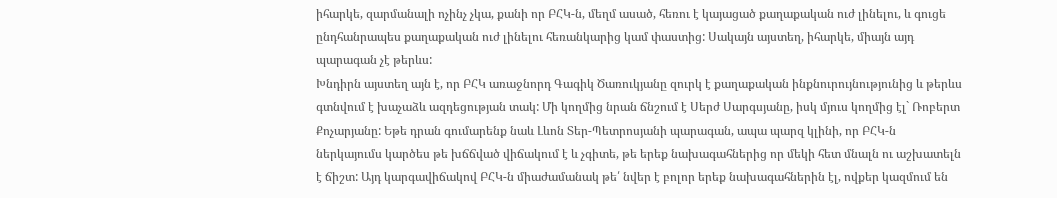իհարկե, զարմանալի ոչինչ չկա, քանի որ ԲՀԿ-ն, մեղմ ասած, հեռու է կայացած քաղաքական ուժ լինելու, և գուցե ընդհանրապես քաղաքական ուժ լինելու հեռանկարից կամ փաստից: Սակայն այստեղ, իհարկե, միայն այդ պարագան չէ թերևս:
Խնդիրն այստեղ այն է, որ ԲՀԿ առաջնորդ Գագիկ Ծառուկյանը զուրկ է քաղաքական ինքնուրույնությունից և թերևս գտնվում է խաչաձև ազդեցության տակ: Մի կողմից նրան ճնշում է Սերժ Սարգսյանը, իսկ մյուս կողմից էլ` Ռոբերտ Քոչարյանը: Եթե դրան գումարենք նաև Լևոն Տեր-Պետրոսյանի պարագան, ապա պարզ կլինի, որ ԲՀԿ-ն ներկայումս կարծես թե խճճված վիճակում է և չգիտե, թե երեք նախագահներից որ մեկի հետ մնալն ու աշխատելն է ճիշտ: Այդ կարգավիճակով ԲՀԿ-ն միաժամանակ թե՛ նվեր է բոլոր երեք նախագահներին էլ, ովքեր կազմում են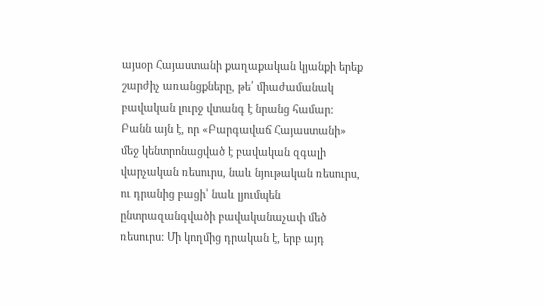այսօր Հայաստանի քաղաքական կյանքի երեք շարժիչ առանցքները, թե՛ միաժամանակ բավական լուրջ վտանգ է նրանց համար:
Բանն այն է, որ «Բարգավաճ Հայաստանի» մեջ կենտրոնացված է բավական զգալի վարչական ռեսուրս, նաև նյութական ռեսուրս, ու դրանից բացի՝ նաև լյումպեն ընտրազանգվածի բավականաչափ մեծ ռեսուրս: Մի կողմից դրական է, երբ այդ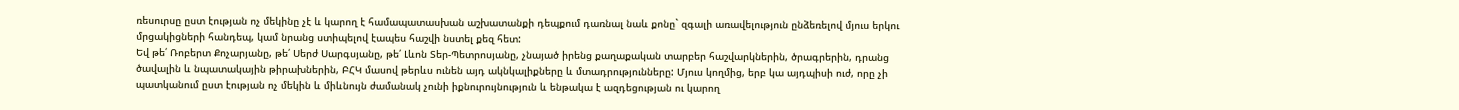ռեսուրսը ըստ էության ոչ մեկինը չէ և կարող է համապատասխան աշխատանքի դեպքում դառնալ նաև քոնը` զգալի առավելություն ընձեռելով մյուս երկու մրցակիցների հանդեպ, կամ նրանց ստիպելով էապես հաշվի նստել քեզ հետ:
Եվ թե՛ Ռոբերտ Քոչարյանը, թե՛ Սերժ Սարգսյանը, թե՛ Լևոն Տեր-Պետրոսյանը, չնայած իրենց քաղաքական տարբեր հաշվարկներին, ծրագրերին, դրանց ծավալին և նպատակային թիրախներին, ԲՀԿ մասով թերևս ունեն այդ ակնկալիքները և մտադրությունները: Մյուս կողմից, երբ կա այդպիսի ուժ, որը չի պատկանում ըստ էության ոչ մեկին և միևնույն ժամանակ չունի իքնուրույնություն և ենթակա է ազդեցության ու կարող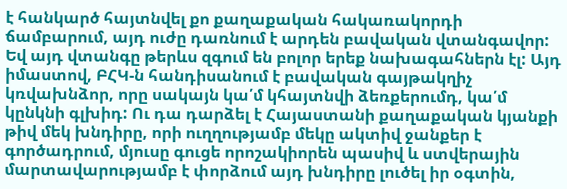է հանկարծ հայտնվել քո քաղաքական հակառակորդի ճամբարում, այդ ուժը դառնում է արդեն բավական վտանգավոր: Եվ այդ վտանգը թերևս զգում են բոլոր երեք նախագահներն էլ: Այդ իմաստով, ԲՀԿ-ն հանդիսանում է բավական գայթակղիչ կռվախնձոր, որը սակայն կա՛մ կհայտնվի ձեռքերումդ, կա՛մ կընկնի գլխիդ: Ու դա դարձել է Հայաստանի քաղաքական կյանքի թիվ մեկ խնդիրը, որի ուղղությամբ մեկը ակտիվ ջանքեր է գործադրում, մյուսը գուցե որոշակիորեն պասիվ և ստվերային մարտավարությամբ է փորձում այդ խնդիրը լուծել իր օգտին,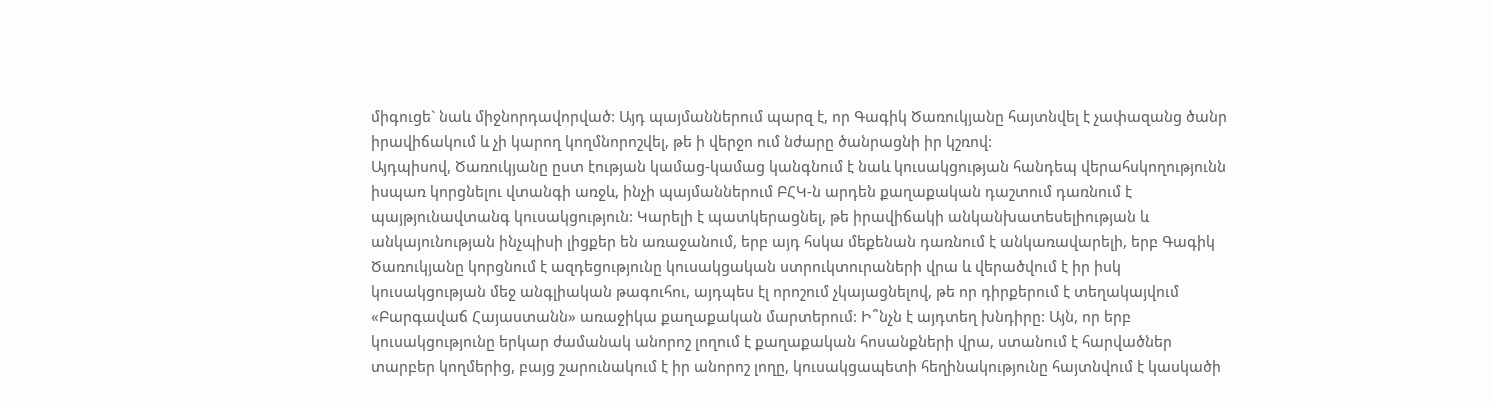միգուցե` նաև միջնորդավորված: Այդ պայմաններում պարզ է, որ Գագիկ Ծառուկյանը հայտնվել է չափազանց ծանր իրավիճակում և չի կարող կողմնորոշվել, թե ի վերջո ում նժարը ծանրացնի իր կշռով:
Այդպիսով, Ծառուկյանը ըստ էության կամաց-կամաց կանգնում է նաև կուսակցության հանդեպ վերահսկողությունն իսպառ կորցնելու վտանգի առջև, ինչի պայմաններում ԲՀԿ-ն արդեն քաղաքական դաշտում դառնում է պայթյունավտանգ կուսակցություն: Կարելի է պատկերացնել, թե իրավիճակի անկանխատեսելիության և անկայունության ինչպիսի լիցքեր են առաջանում, երբ այդ հսկա մեքենան դառնում է անկառավարելի, երբ Գագիկ Ծառուկյանը կորցնում է ազդեցությունը կուսակցական ստրուկտուրաների վրա և վերածվում է իր իսկ կուսակցության մեջ անգլիական թագուհու, այդպես էլ որոշում չկայացնելով, թե որ դիրքերում է տեղակայվում «Բարգավաճ Հայաստանն» առաջիկա քաղաքական մարտերում: Ի՞նչն է այդտեղ խնդիրը: Այն, որ երբ կուսակցությունը երկար ժամանակ անորոշ լողում է քաղաքական հոսանքների վրա, ստանում է հարվածներ տարբեր կողմերից, բայց շարունակում է իր անորոշ լողը, կուսակցապետի հեղինակությունը հայտնվում է կասկածի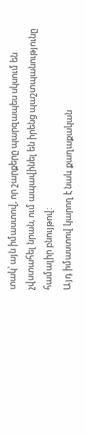տակ՝ այն իմաստով, որ շարքերը պարզապես սկսում են չվստահել նրան, ում ապավինել են իրենց պաշտպանությունը համալիր բնույթով:
Այդ իմաստով կարող է նաև քաղաքական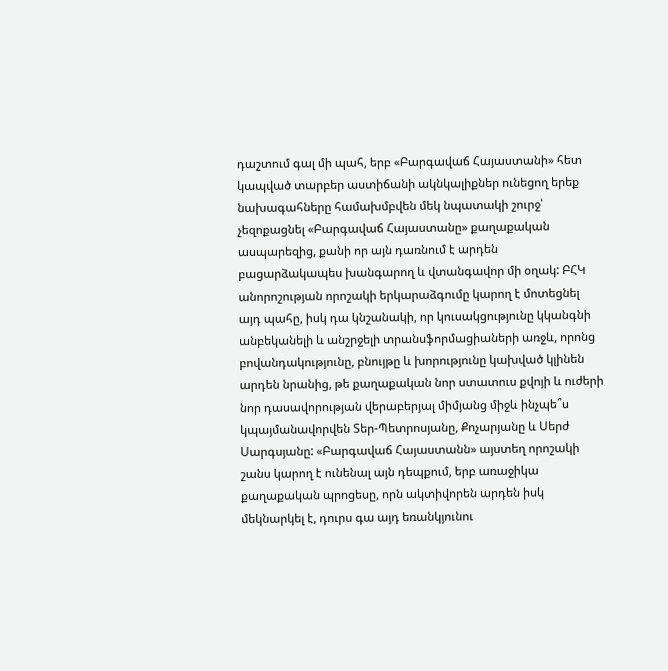դաշտում գալ մի պահ, երբ «Բարգավաճ Հայաստանի» հետ կապված տարբեր աստիճանի ակնկալիքներ ունեցող երեք նախագահները համախմբվեն մեկ նպատակի շուրջ՝ չեզոքացնել «Բարգավաճ Հայաստանը» քաղաքական ասպարեզից, քանի որ այն դառնում է արդեն բացարձակապես խանգարող և վտանգավոր մի օղակ: ԲՀԿ անորոշության որոշակի երկարաձգումը կարող է մոտեցնել այդ պահը, իսկ դա կնշանակի, որ կուսակցությունը կկանգնի անբեկանելի և անշրջելի տրանսֆորմացիաների առջև, որոնց բովանդակությունը, բնույթը և խորությունը կախված կլինեն արդեն նրանից, թե քաղաքական նոր ստատուս քվոյի և ուժերի նոր դասավորության վերաբերյալ միմյանց միջև ինչպե՞ս կպայմանավորվեն Տեր-Պետրոսյանը, Քոչարյանը և Սերժ Սարգսյանը: «Բարգավաճ Հայաստանն» այստեղ որոշակի շանս կարող է ունենալ այն դեպքում, երբ առաջիկա քաղաքական պրոցեսը, որն ակտիվորեն արդեն իսկ մեկնարկել է, դուրս գա այդ եռանկյունու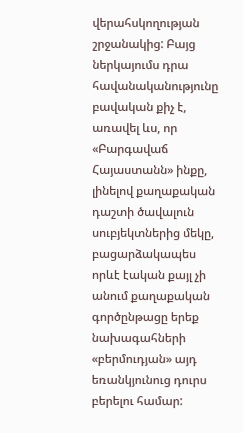վերահսկողության շրջանակից: Բայց ներկայումս դրա հավանականությունը բավական քիչ է, առավել ևս, որ «Բարգավաճ Հայաստանն» ինքը, լինելով քաղաքական դաշտի ծավալուն սուբյեկտներից մեկը, բացարձակապես որևէ էական քայլ չի անում քաղաքական գործընթացը երեք նախագահների «բերմուդյան» այդ եռանկյունուց դուրս բերելու համար: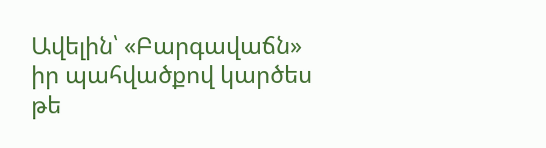Ավելին՝ «Բարգավաճն» իր պահվածքով կարծես թե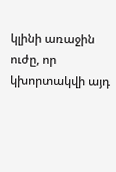կլինի առաջին ուժը, որ կխորտակվի այդ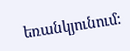եռանկյունում: